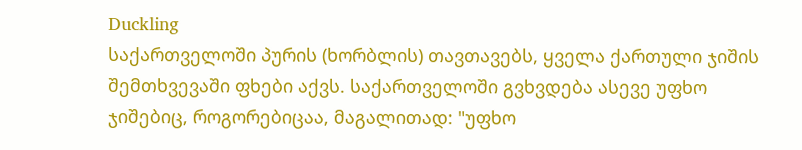Duckling
საქართველოში პურის (ხორბლის) თავთავებს, ყველა ქართული ჯიშის შემთხვევაში ფხები აქვს. საქართველოში გვხვდება ასევე უფხო ჯიშებიც, როგორებიცაა, მაგალითად: "უფხო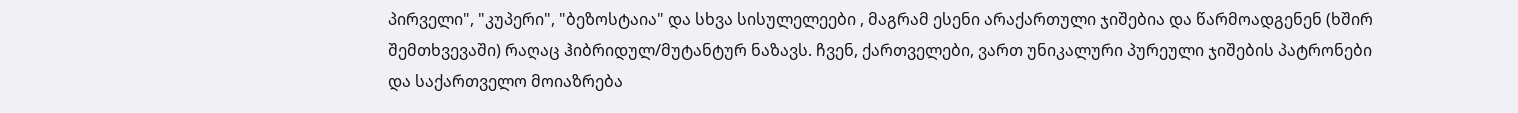პირველი", "კუპერი", "ბეზოსტაია" და სხვა სისულელეები , მაგრამ ესენი არაქართული ჯიშებია და წარმოადგენენ (ხშირ შემთხვევაში) რაღაც ჰიბრიდულ/მუტანტურ ნაზავს. ჩვენ, ქართველები, ვართ უნიკალური პურეული ჯიშების პატრონები და საქართველო მოიაზრება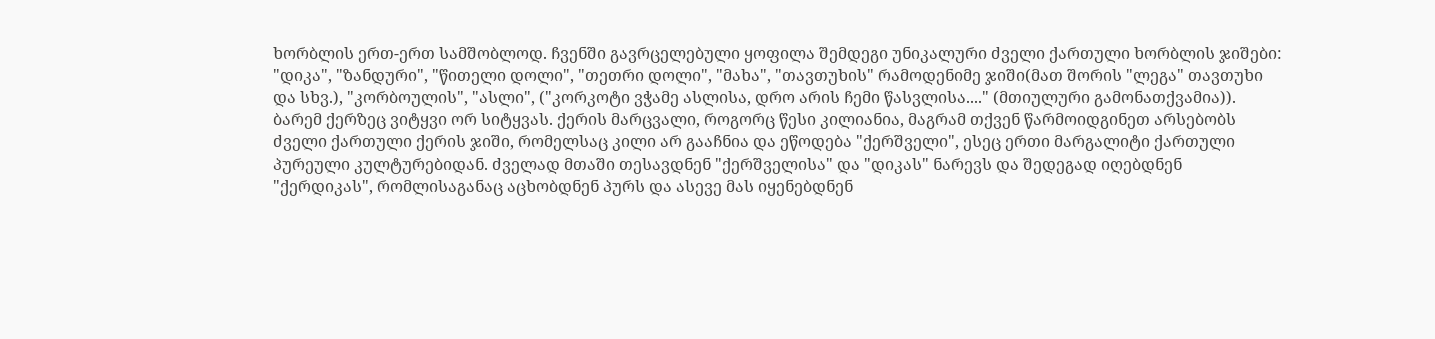ხორბლის ერთ-ერთ სამშობლოდ. ჩვენში გავრცელებული ყოფილა შემდეგი უნიკალური ძველი ქართული ხორბლის ჯიშები: "დიკა", "ზანდური", "წითელი დოლი", "თეთრი დოლი", "მახა", "თავთუხის" რამოდენიმე ჯიში(მათ შორის "ლეგა" თავთუხი და სხვ.), "კორბოულის", "ასლი", ("კორკოტი ვჭამე ასლისა, დრო არის ჩემი წასვლისა...." (მთიულური გამონათქვამია)).
ბარემ ქერზეც ვიტყვი ორ სიტყვას. ქერის მარცვალი, როგორც წესი კილიანია, მაგრამ თქვენ წარმოიდგინეთ არსებობს ძველი ქართული ქერის ჯიში, რომელსაც კილი არ გააჩნია და ეწოდება "ქერშველი", ესეც ერთი მარგალიტი ქართული პურეული კულტურებიდან. ძველად მთაში თესავდნენ "ქერშველისა" და "დიკას" ნარევს და შედეგად იღებდნენ "ქერდიკას", რომლისაგანაც აცხობდნენ პურს და ასევე მას იყენებდნენ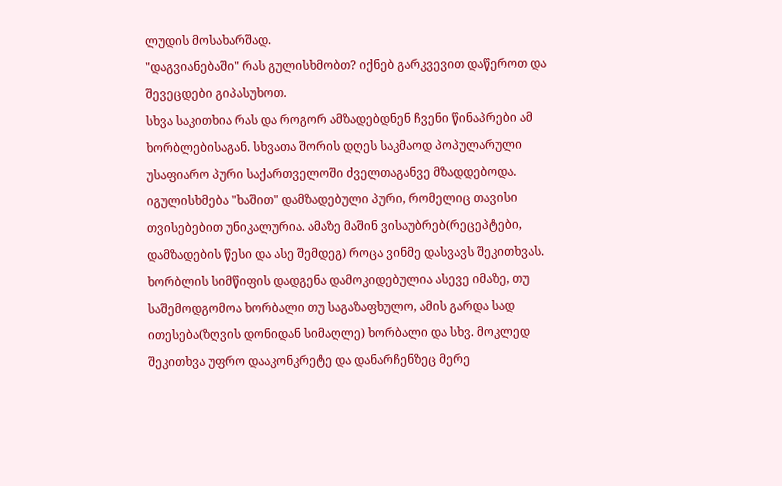ლუდის მოსახარშად.
"დაგვიანებაში" რას გულისხმობთ? იქნებ გარკვევით დაწეროთ და შევეცდები გიპასუხოთ.
სხვა საკითხია რას და როგორ ამზადებდნენ ჩვენი წინაპრები ამ ხორბლებისაგან. სხვათა შორის დღეს საკმაოდ პოპულარული უსაფიარო პური საქართველოში ძველთაგანვე მზადდებოდა. იგულისხმება "ხაშით" დამზადებული პური, რომელიც თავისი თვისებებით უნიკალურია. ამაზე მაშინ ვისაუბრებ(რეცეპტები, დამზადების წესი და ასე შემდეგ) როცა ვინმე დასვავს შეკითხვას.
ხორბლის სიმწიფის დადგენა დამოკიდებულია ასევე იმაზე, თუ საშემოდგომოა ხორბალი თუ საგაზაფხულო, ამის გარდა სად ითესება(ზღვის დონიდან სიმაღლე) ხორბალი და სხვ. მოკლედ შეკითხვა უფრო დააკონკრეტე და დანარჩენზეც მერე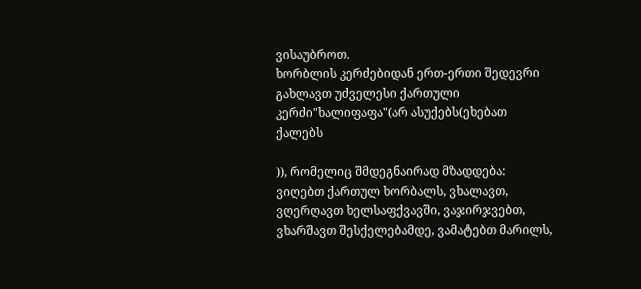ვისაუბროთ.
ხორბლის კერძებიდან ერთ-ერთი შედევრი გახლავთ უძველესი ქართული კერძი"ხალიფაფა"(არ ასუქებს(ეხებათ ქალებს

)), რომელიც შმდეგნაირად მზადდება: ვიღებთ ქართულ ხორბალს, ვხალავთ, ვღერღავთ ხელსაფქვავში, ვაჯირჯვებთ, ვხარშავთ შესქელებამდე, ვამატებთ მარილს,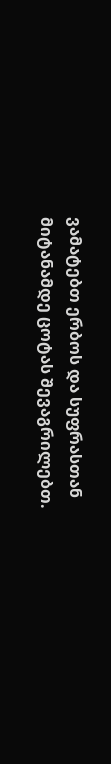ვამატებთ ერბოს და სუფრასთან მიტანამდე ცოტას შევაგრილებთ.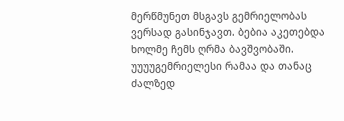მერწმუნეთ მსგავს გემრიელობას ვერსად გასინჯავთ. ბებია აკეთებდა ხოლმე ჩემს ღრმა ბავშვობაში. უუუუგემრიელესი რამაა და თანაც ძალზედ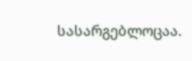სასარგებლოცაა.